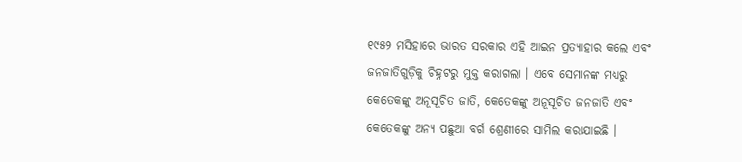୧୯୫୨ ମସିହାରେ ଭାରତ ସରକାର ଏହି ଆଇନ ପ୍ରତ୍ୟାହାର କଲେ ଏବଂ ଜନଜାତିଗୁଡ଼ିକୁ ଚିହ୍ନଟରୁ ମୁକ୍ତ କରାଗଲା । ଏବେ ସେମାନଙ୍କ ମଧ୍ୟରୁ କେତେକଙ୍କୁ ଅନୂସୂଚିତ ଜାତି, କେତେକଙ୍କୁ ଅନୂସୂଚିତ ଜନଜାତି ଏବଂ କେତେକଙ୍କୁ ଅନ୍ୟ ପଛୁଆ ବର୍ଗ ଶ୍ରେଣୀରେ ସାମିଲ କରାଯାଇଛି ।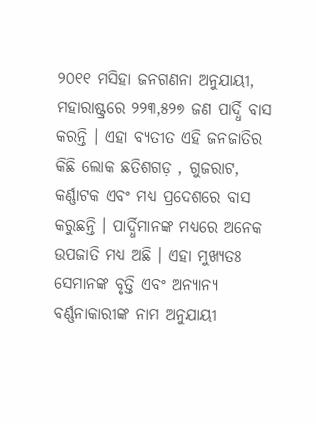୨୦୧୧ ମସିହା ଜନଗଣନା ଅନୁଯାୟୀ, ମହାରାଷ୍ଟ୍ରରେ ୨୨୩,୫୨୭ ଜଣ ପାର୍ଦ୍ଧି ବାସ କରନ୍ତି । ଏହା ବ୍ୟତୀତ ଏହି ଜନଜାତିର କିଛି ଲୋକ ଛତିଶଗଡ଼ , ଗୁଜରାଟ, କର୍ଣ୍ଣାଟକ ଏବଂ ମଧ୍ୟ ପ୍ରଦେଶରେ ବାସ କରୁଛନ୍ତି । ପାର୍ଦ୍ଧିମାନଙ୍କ ମଧ୍ୟରେ ଅନେକ ଉପଜାତି ମଧ୍ୟ ଅଛି । ଏହା ମୁଖ୍ୟତଃ ସେମାନଙ୍କ ବୃତ୍ତି ଏବଂ ଅନ୍ୟାନ୍ୟ ବର୍ଣ୍ଣନାକାରୀଙ୍କ ନାମ ଅନୁଯାୟୀ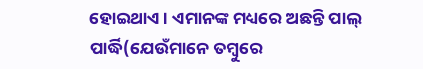ହୋଇଥାଏ । ଏମାନଙ୍କ ମଧ୍ୟରେ ଅଛନ୍ତି ପାଲ୍ ପାର୍ଦ୍ଧି(ଯେଉଁମାନେ ତମ୍ବୁରେ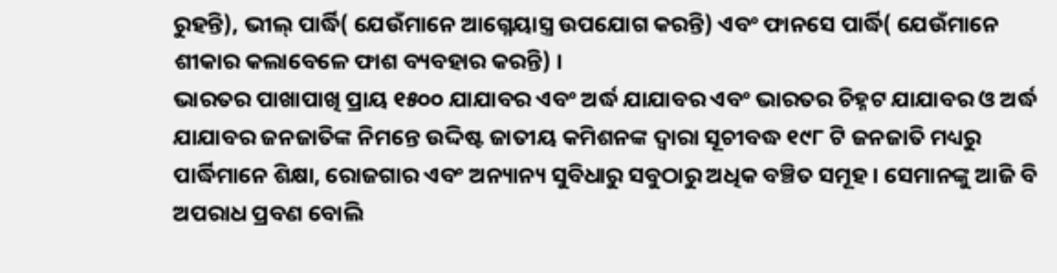ରୁହନ୍ତି), ଭୀଲ୍ ପାର୍ଦ୍ଧି( ଯେଉଁମାନେ ଆଗ୍ନେୟାସ୍ତ୍ର ଉପଯୋଗ କରନ୍ତି) ଏବଂ ଫାନସେ ପାର୍ଦ୍ଧି( ଯେଉଁମାନେ ଶୀକାର କଲାବେଳେ ଫାଶ ବ୍ୟବହାର କରନ୍ତି) ।
ଭାରତର ପାଖାପାଖି ପ୍ରାୟ ୧୫୦୦ ଯାଯାବର ଏବଂ ଅର୍ଦ୍ଧ ଯାଯାବର ଏବଂ ଭାରତର ଚିହ୍ନଟ ଯାଯାବର ଓ ଅର୍ଦ୍ଧ ଯାଯାବର ଜନଜାତିଙ୍କ ନିମନ୍ତେ ଉଦ୍ଦିଷ୍ଟ ଜାତୀୟ କମିଶନଙ୍କ ଦ୍ୱାରା ସୂଚୀବଦ୍ଧ ୧୯୮ ଟି ଜନଜାତି ମଧ୍ୟରୁ ପାର୍ଦ୍ଧିମାନେ ଶିକ୍ଷା, ରୋଜଗାର ଏବଂ ଅନ୍ୟାନ୍ୟ ସୁବିଧାରୁ ସବୁଠାରୁ ଅଧିକ ବଞ୍ଚିତ ସମୂହ। ସେମାନଙ୍କୁ ଆଜି ବି ଅପରାଧ ପ୍ରବଣ ବୋଲି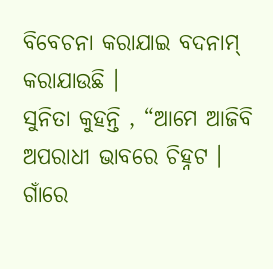ବିବେଚନା କରାଯାଇ ବଦନାମ୍ କରାଯାଉଛି ।
ସୁନିତା କୁହନ୍ତି , “ଆମେ ଆଜିବି ଅପରାଧୀ ଭାବରେ ଚିହ୍ନଟ । ଗାଁରେ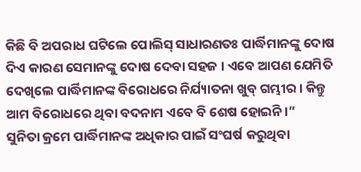କିଛି ବି ଅପରାଧ ଘଟିଲେ ପୋଲିସ୍ ସାଧାରଣତଃ ପାର୍ଦ୍ଧିମାନଙ୍କୁ ଦୋଷ ଦିଏ କାରଣ ସେମାନଙ୍କୁ ଦୋଷ ଦେବା ସହଜ । ଏବେ ଆପଣ ଯେମିତି ଦେଖିଲେ ପାର୍ଦ୍ଧିମାନଙ୍କ ବିରୋଧରେ ନିର୍ଯ୍ୟାତନା ଖୁବ୍ ଗମ୍ଭୀର । କିନ୍ତୁ ଆମ ବିରୋଧରେ ଥିବା ବଦନାମ ଏବେ ବି ଶେଷ ହୋଇନି ।”
ସୁନିତା କ୍ରମେ ପାର୍ଦ୍ଧିମାନଙ୍କ ଅଧିକାର ପାଇଁ ସଂଘର୍ଷ କରୁଥିବା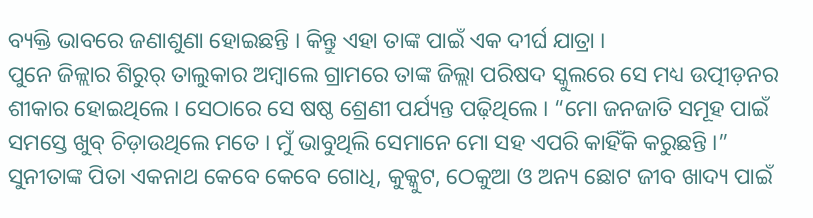ବ୍ୟକ୍ତି ଭାବରେ ଜଣାଶୁଣା ହୋଇଛନ୍ତି । କିନ୍ତୁ ଏହା ତାଙ୍କ ପାଇଁ ଏକ ଦୀର୍ଘ ଯାତ୍ରା ।
ପୁନେ ଜିଳ୍ଲାର ଶିରୁର୍ ତାଲୁକାର ଅମ୍ବାଲେ ଗ୍ରାମରେ ତାଙ୍କ ଜିଲ୍ଲା ପରିଷଦ ସ୍କୁଲରେ ସେ ମଧ୍ୟ ଉତ୍ପୀଡ଼ନର ଶୀକାର ହୋଇଥିଲେ । ସେଠାରେ ସେ ଷଷ୍ଠ ଶ୍ରେଣୀ ପର୍ଯ୍ୟନ୍ତ ପଢ଼ିଥିଲେ । “ମୋ ଜନଜାତି ସମୂହ ପାଇଁ ସମସ୍ତେ ଖୁବ୍ ଚିଡ଼ାଉଥିଲେ ମତେ । ମୁଁ ଭାବୁଥିଲି ସେମାନେ ମୋ ସହ ଏପରି କାହିଁକି କରୁଛନ୍ତି ।”
ସୁନୀତାଙ୍କ ପିତା ଏକନାଥ କେବେ କେବେ ଗୋଧି, କୁକ୍କୁଟ, ଠେକୁଆ ଓ ଅନ୍ୟ ଛୋଟ ଜୀବ ଖାଦ୍ୟ ପାଇଁ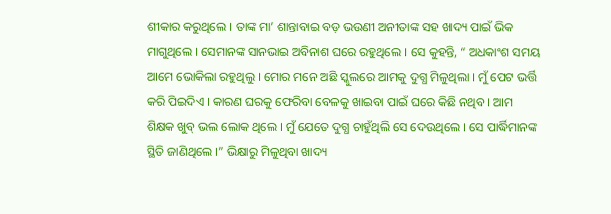ଶୀକାର କରୁଥିଲେ । ତାଙ୍କ ମା’ ଶାନ୍ତାବାଇ ବଡ଼ ଭଉଣୀ ଅନୀତାଙ୍କ ସହ ଖାଦ୍ୟ ପାଇଁ ଭିକ ମାଗୁଥିଲେ । ସେମାନଙ୍କ ସାନଭାଇ ଅବିନାଶ ଘରେ ରହୁଥିଲେ । ସେ କୁହନ୍ତି, “ ଅଧକାଂଶ ସମୟ ଆମେ ଭୋକିଲା ରହୁଥିଲୁ । ମୋର ମନେ ଅଛି ସ୍କୁଲରେ ଆମକୁ ଦୁଗ୍ଧ ମିଳୁଥିଲା । ମୁଁ ପେଟ ଭର୍ତ୍ତି କରି ପିଇଦିଏ । କାରଣ ଘରକୁ ଫେରିବା ବେଳକୁ ଖାଇବା ପାଇଁ ଘରେ କିଛି ନଥିବ । ଆମ ଶିକ୍ଷକ ଖୁବ୍ ଭଲ ଲୋକ ଥିଲେ । ମୁଁ ଯେତେ ଦୁଗ୍ଧ ଚାହୁଁଥିଲି ସେ ଦେଉଥିଲେ । ସେ ପାର୍ଦ୍ଧିମାନଙ୍କ ସ୍ଥିତି ଜାଣିଥିଲେ ।” ଭିକ୍ଷାରୁ ମିଳୁଥିବା ଖାଦ୍ୟ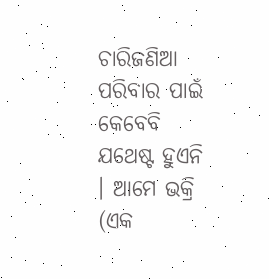ଚାରିଜଣିଆ ପରିବାର ପାଇଁ କେବେବି ଯଥେଷ୍ଟ ହୁଏନି । ଆମେ ଭକ୍ରି (ଏକ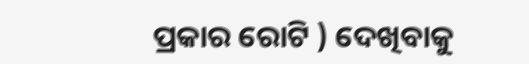ପ୍ରକାର ରୋଟି ) ଦେଖିବାକୁ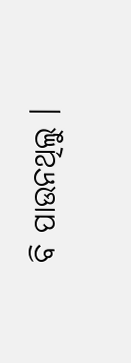ବି ପାଉନଥିଲୁ ।